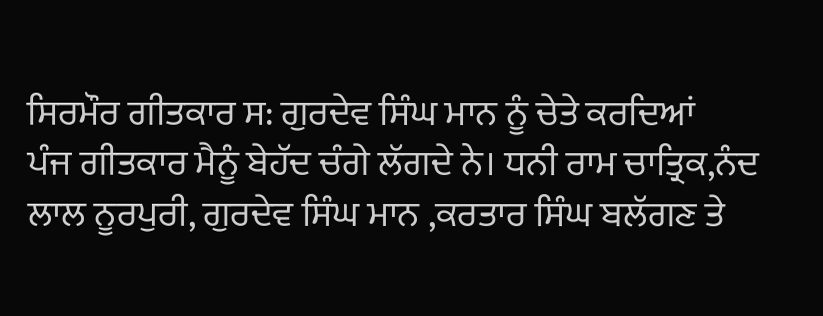ਸਿਰਮੌਰ ਗੀਤਕਾਰ ਸ: ਗੁਰਦੇਵ ਸਿੰਘ ਮਾਨ ਨੂੰ ਚੇਤੇ ਕਰਦਿਆਂ
ਪੰਜ ਗੀਤਕਾਰ ਮੈਨੂੰ ਬੇਹੱਦ ਚੰਗੇ ਲੱਗਦੇ ਨੇ। ਧਨੀ ਰਾਮ ਚਾਤ੍ਰਿਕ,ਨੰਦ ਲਾਲ ਨੂਰਪੁਰੀ, ਗੁਰਦੇਵ ਸਿੰਘ ਮਾਨ ,ਕਰਤਾਰ ਸਿੰਘ ਬਲੱਗਣ ਤੇ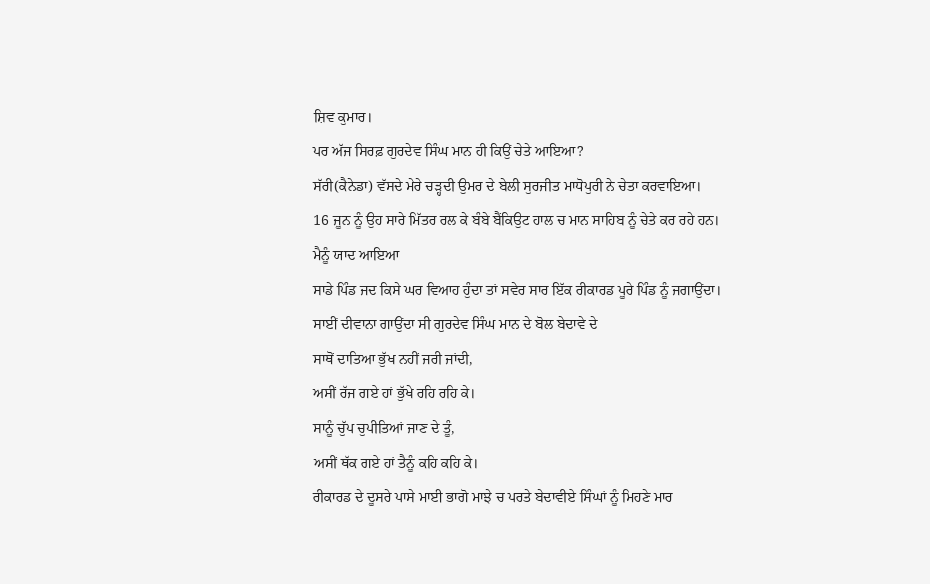ਸ਼ਿਵ ਕੁਮਾਰ।
ਪਰ ਅੱਜ ਸਿਰਫ਼ ਗੁਰਦੇਵ ਸਿੰਘ ਮਾਨ ਹੀ ਕਿਉਂ ਚੇਤੇ ਆਇਆ?
ਸੱਰੀ(ਕੈਨੇਡਾ) ਵੱਸਦੇ ਮੇਰੇ ਚੜ੍ਹਦੀ ਉਮਰ ਦੇ ਬੇਲੀ ਸੁਰਜੀਤ ਮਾਧੋਪੁਰੀ ਨੇ ਚੇਤਾ ਕਰਵਾਇਆ।
16 ਜੂਨ ਨੂੰ ਉਹ ਸਾਰੇ ਮਿੱਤਰ ਰਲ ਕੇ ਬੰਬੇ ਬੈਂਕਿਉਟ ਹਾਲ ਚ ਮਾਨ ਸਾਹਿਬ ਨੂੰ ਚੇਤੇ ਕਰ ਰਹੇ ਹਨ।
ਮੈਨੂੰ ਯਾਦ ਆਇਆ
ਸਾਡੇ ਪਿੰਡ ਜਦ ਕਿਸੇ ਘਰ ਵਿਆਹ ਹੁੰਦਾ ਤਾਂ ਸਵੇਰ ਸਾਰ ਇੱਕ ਰੀਕਾਰਡ ਪੂਰੇ ਪਿੰਡ ਨੂੰ ਜਗਾਉਂਦਾ।
ਸਾਈਂ ਦੀਵਾਨਾ ਗਾਉਂਦਾ ਸੀ ਗੁਰਦੇਵ ਸਿੰਘ ਮਾਨ ਦੇ ਬੋਲ ਬੇਦਾਵੇ ਦੇ
ਸਾਥੋਂ ਦਾਤਿਆ ਭੁੱਖ ਨਹੀਂ ਜਰੀ ਜਾਂਦੀ,
ਅਸੀਂ ਰੱਜ ਗਏ ਹਾਂ ਭੁੱਖੇ ਰਹਿ ਰਹਿ ਕੇ।
ਸਾਨੂੰ ਚੁੱਪ ਚੁਪੀਤਿਆਂ ਜਾਣ ਦੇ ਤੂੰ,
ਅਸੀਂ ਥੱਕ ਗਏ ਹਾਂ ਤੈਨੂੰ ਕਹਿ ਕਹਿ ਕੇ।
ਰੀਕਾਰਡ ਦੇ ਦੂਸਰੇ ਪਾਸੇ ਮਾਈ ਭਾਗੋ ਮਾਝੇ ਚ ਪਰਤੇ ਬੇਦਾਵੀਏ ਸਿੰਘਾਂ ਨੂੰ ਮਿਹਣੇ ਮਾਰ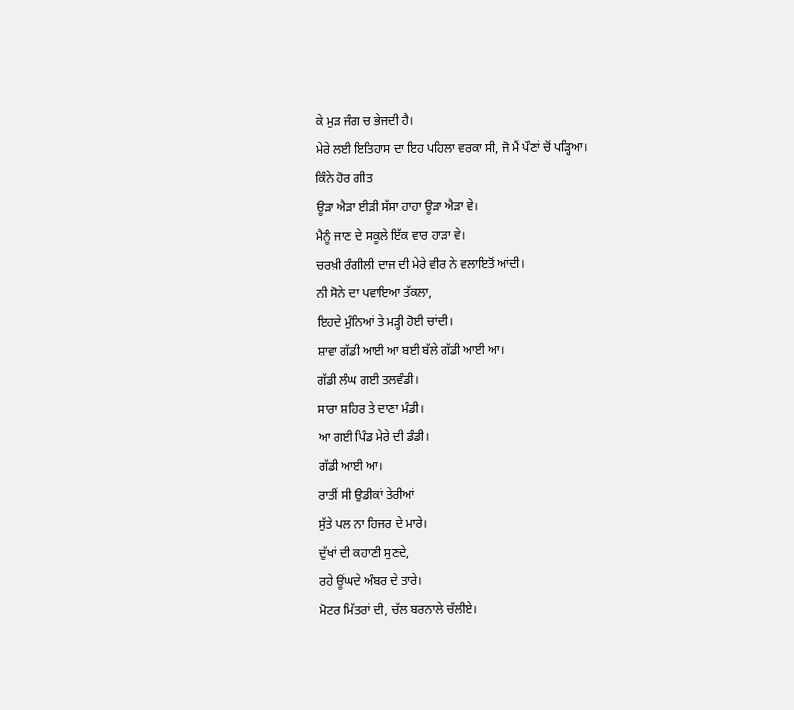ਕੇ ਮੁੜ ਜੰਗ ਚ ਭੇਜਦੀ ਹੈ।
ਮੇਰੇ ਲਈ ਇਤਿਹਾਸ ਦਾ ਇਹ ਪਹਿਲਾ ਵਰਕਾ ਸੀ, ਜੋ ਮੈਂ ਪੌਣਾਂ ਚੋਂ ਪੜ੍ਹਿਆ।
ਕਿੰਨੇ ਹੋਰ ਗੀਤ
ਊੜਾ ਐੜਾ ਈੜੀ ਸੱਸਾ ਹਾਹਾ ਊੜਾ ਐੜਾ ਵੇ।
ਮੈਨੂੰ ਜਾਣ ਦੇ ਸਕੂਲੇ ਇੱਕ ਵਾਰ ਹਾੜਾ ਵੇ।
ਚਰਖ਼ੀ ਰੰਗੀਲੀ ਦਾਜ ਦੀ ਮੇਰੇ ਵੀਰ ਨੇ ਵਲਾਇਤੋਂ ਆਂਦੀ।
ਨੀ ਸੋਨੇ ਦਾ ਪਵਾਇਆ ਤੱਕਲਾ,
ਇਹਦੇ ਮੁੰਨਿਆਂ ਤੇ ਮੜ੍ਹੀ ਹੋਈ ਚਾਂਦੀ।
ਸ਼ਾਵਾ ਗੱਡੀ ਆਈ ਆ ਬਈ ਬੱਲੇ ਗੱਡੀ ਆਈ ਆ।
ਗੱਡੀ ਲੰਘ ਗਈ ਤਲਵੰਡੀ।
ਸਾਰਾ ਸ਼ਹਿਰ ਤੇ ਦਾਣਾ ਮੰਡੀ।
ਆ ਗਈ ਪਿੰਡ ਮੇਰੇ ਦੀ ਡੰਡੀ।
ਗੱਡੀ ਆਈ ਆ।
ਰਾਤੀਂ ਸੀ ਉਡੀਕਾਂ ਤੇਰੀਆਂ
ਸੁੱਤੇ ਪਲ ਨਾ ਹਿਜਰ ਦੇ ਮਾਰੇ।
ਦੁੱਖਾਂ ਦੀ ਕਹਾਣੀ ਸੁਣਦੇ,
ਰਹੇ ਊਂਘਦੇ ਅੰਬਰ ਦੇ ਤਾਰੇ।
ਮੋਟਰ ਮਿੱਤਰਾਂ ਦੀ, ਚੱਲ ਬਰਨਾਲੇ ਚੱਲੀਏ।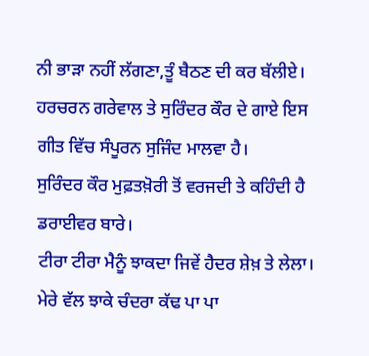ਨੀ ਭਾੜਾ ਨਹੀਂ ਲੱਗਣਾ,ਤੂੰ ਬੈਠਣ ਦੀ ਕਰ ਬੱਲੀਏ।
ਹਰਚਰਨ ਗਰੇਵਾਲ ਤੇ ਸੁਰਿੰਦਰ ਕੌਰ ਦੇ ਗਾਏ ਇਸ ਗੀਤ ਵਿੱਚ ਸੰਪੂਰਨ ਸੁਜਿੰਦ ਮਾਲਵਾ ਹੈ।
ਸੁਰਿੰਦਰ ਕੌਰ ਮੁਫ਼ਤਖ਼ੋਰੀ ਤੋਂ ਵਰਜਦੀ ਤੇ ਕਹਿੰਦੀ ਹੈ ਡਰਾਈਵਰ ਬਾਰੇ।
ਟੀਰਾ ਟੀਰਾ ਮੈਨੂੰ ਝਾਕਦਾ ਜਿਵੇਂ ਹੈਦਰ ਸ਼ੇਖ਼ ਤੇ ਲੇਲਾ।
ਮੇਰੇ ਵੱਲ ਝਾਕੇ ਚੰਦਰਾ ਕੱਢ ਪਾ ਪਾ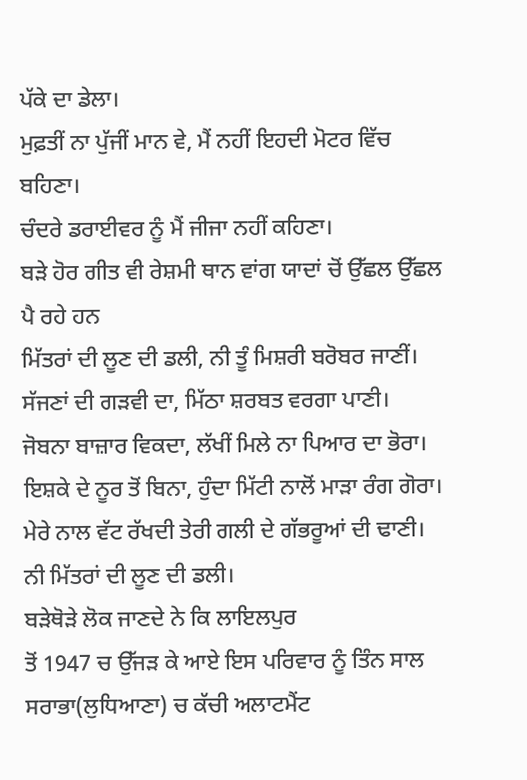ਪੱਕੇ ਦਾ ਡੇਲਾ।
ਮੁਫ਼ਤੀਂ ਨਾ ਪੁੱਜੀਂ ਮਾਨ ਵੇ, ਮੈਂ ਨਹੀਂ ਇਹਦੀ ਮੋਟਰ ਵਿੱਚ ਬਹਿਣਾ।
ਚੰਦਰੇ ਡਰਾਈਵਰ ਨੂੰ ਮੈਂ ਜੀਜਾ ਨਹੀਂ ਕਹਿਣਾ।
ਬੜੇ ਹੋਰ ਗੀਤ ਵੀ ਰੇਸ਼ਮੀ ਥਾਨ ਵਾਂਗ ਯਾਦਾਂ ਚੋਂ ਉੱਛਲ ਉੱਛਲ ਪੈ ਰਹੇ ਹਨ
ਮਿੱਤਰਾਂ ਦੀ ਲੂਣ ਦੀ ਡਲੀ, ਨੀ ਤੂੰ ਮਿਸ਼ਰੀ ਬਰੋਬਰ ਜਾਣੀਂ।
ਸੱਜਣਾਂ ਦੀ ਗੜਵੀ ਦਾ, ਮਿੱਠਾ ਸ਼ਰਬਤ ਵਰਗਾ ਪਾਣੀ।
ਜੋਬਨਾ ਬਾਜ਼ਾਰ ਵਿਕਦਾ, ਲੱਖੀਂ ਮਿਲੇ ਨਾ ਪਿਆਰ ਦਾ ਭੋਰਾ।
ਇਸ਼ਕੇ ਦੇ ਨੂਰ ਤੋਂ ਬਿਨਾ, ਹੁੰਦਾ ਮਿੱਟੀ ਨਾਲੋਂ ਮਾੜਾ ਰੰਗ ਗੋਰਾ।
ਮੇਰੇ ਨਾਲ ਵੱਟ ਰੱਖਦੀ ਤੇਰੀ ਗਲੀ ਦੇ ਗੱਭਰੂਆਂ ਦੀ ਢਾਣੀ।
ਨੀ ਮਿੱਤਰਾਂ ਦੀ ਲੂਣ ਦੀ ਡਲੀ।
ਬੜੇਥੋੜੇ ਲੋਕ ਜਾਣਦੇ ਨੇ ਕਿ ਲਾਇਲਪੁਰ
ਤੋਂ 1947 ਚ ਉੱਜੜ ਕੇ ਆਏ ਇਸ ਪਰਿਵਾਰ ਨੂੰ ਤਿੰਨ ਸਾਲ ਸਰਾਭਾ(ਲੁਧਿਆਣਾ) ਚ ਕੱਚੀ ਅਲਾਟਮੈਂਟ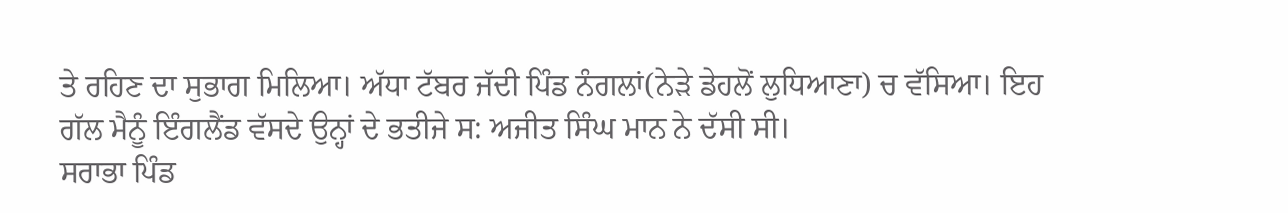ਤੇ ਰਹਿਣ ਦਾ ਸੁਭਾਗ ਮਿਲਿਆ। ਅੱਧਾ ਟੱਬਰ ਜੱਦੀ ਪਿੰਡ ਨੰਗਲਾਂ(ਨੇੜੇ ਡੇਹਲੋਂ ਲੁਧਿਆਣਾ) ਚ ਵੱਸਿਆ। ਇਹ ਗੱਲ ਮੈਨੂੰ ਇੰਗਲੈਂਡ ਵੱਸਦੇ ਉਨ੍ਹਾਂ ਦੇ ਭਤੀਜੇ ਸ: ਅਜੀਤ ਸਿੰਘ ਮਾਨ ਨੇ ਦੱਸੀ ਸੀ।
ਸਰਾਭਾ ਪਿੰਡ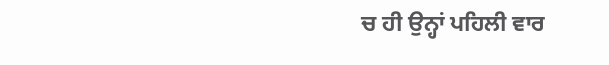ਚ ਹੀ ਉਨ੍ਹਾਂ ਪਹਿਲੀ ਵਾਰ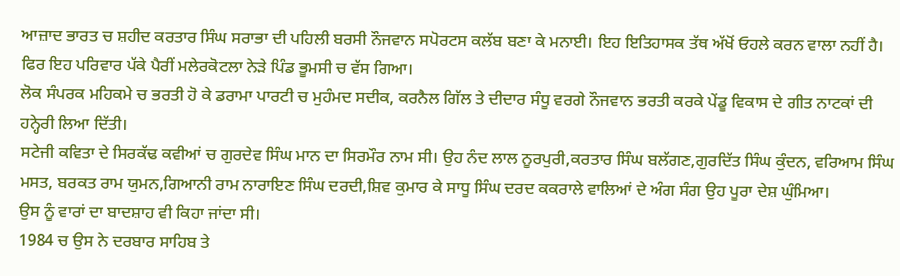ਆਜ਼ਾਦ ਭਾਰਤ ਚ ਸ਼ਹੀਦ ਕਰਤਾਰ ਸਿੰਘ ਸਰਾਭਾ ਦੀ ਪਹਿਲੀ ਬਰਸੀ ਨੌਜਵਾਨ ਸਪੋਰਟਸ ਕਲੱਬ ਬਣਾ ਕੇ ਮਨਾਈ। ਇਹ ਇਤਿਹਾਸਕ ਤੱਥ ਅੱਖੋਂ ਓਹਲੇ ਕਰਨ ਵਾਲਾ ਨਹੀਂ ਹੈ।
ਫਿਰ ਇਹ ਪਰਿਵਾਰ ਪੱਕੇ ਪੈਰੀਂ ਮਲੇਰਕੋਟਲਾ ਨੇੜੇ ਪਿੰਡ ਭੂਮਸੀ ਚ ਵੱਸ ਗਿਆ।
ਲੋਕ ਸੰਪਰਕ ਮਹਿਕਮੇ ਚ ਭਰਤੀ ਹੋ ਕੇ ਡਰਾਮਾ ਪਾਰਟੀ ਚ ਮੁਹੰਮਦ ਸਦੀਕ, ਕਰਨੈਲ ਗਿੱਲ ਤੇ ਦੀਦਾਰ ਸੰਧੂ ਵਰਗੇ ਨੌਜਵਾਨ ਭਰਤੀ ਕਰਕੇ ਪੇਂਡੂ ਵਿਕਾਸ ਦੇ ਗੀਤ ਨਾਟਕਾਂ ਦੀ ਹਨ੍ਹੇਰੀ ਲਿਆ ਦਿੱਤੀ।
ਸਟੇਜੀ ਕਵਿਤਾ ਦੇ ਸਿਰਕੱਢ ਕਵੀਆਂ ਚ ਗੁਰਦੇਵ ਸਿੰਘ ਮਾਨ ਦਾ ਸਿਰਮੌਰ ਨਾਮ ਸੀ। ਉਹ ਨੰਦ ਲਾਲ ਨੂਰਪੁਰੀ,ਕਰਤਾਰ ਸਿੰਘ ਬਲੱਗਣ,ਗੁਰਦਿੱਤ ਸਿੰਘ ਕੁੰਦਨ, ਵਰਿਆਮ ਸਿੰਘ ਮਸਤ, ਬਰਕਤ ਰਾਮ ਯੁਮਨ,ਗਿਆਨੀ ਰਾਮ ਨਾਰਾਇਣ ਸਿੰਘ ਦਰਦੀ,ਸ਼ਿਵ ਕੁਮਾਰ ਕੇ ਸਾਧੂ ਸਿੰਘ ਦਰਦ ਕਕਰਾਲੇ ਵਾਲਿਆਂ ਦੇ ਅੰਗ ਸੰਗ ਉਹ ਪੂਰਾ ਦੇਸ਼ ਘੁੰਮਿਆ।
ਉਸ ਨੂੰ ਵਾਰਾਂ ਦਾ ਬਾਦਸ਼ਾਹ ਵੀ ਕਿਹਾ ਜਾਂਦਾ ਸੀ।
1984 ਚ ਉਸ ਨੇ ਦਰਬਾਰ ਸਾਹਿਬ ਤੇ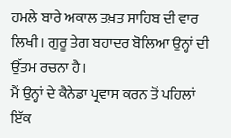ਹਮਲੇ ਬਾਰੇ ਅਕਾਲ ਤਖ਼ਤ ਸਾਹਿਬ ਦੀ ਵਾਰ ਲਿਖੀ। ਗੁਰੂ ਤੇਗ ਬਹਾਦਰ ਬੋਲਿਆ ਉਨ੍ਹਾਂ ਦੀ ਉੱਤਮ ਰਚਨਾ ਹੈ।
ਮੈਂ ਉਨ੍ਹਾਂ ਦੇ ਕੈਨੇਡਾ ਪ੍ਰਵਾਸ ਕਰਨ ਤੋਂ ਪਹਿਲਾਂ ਇੱਕ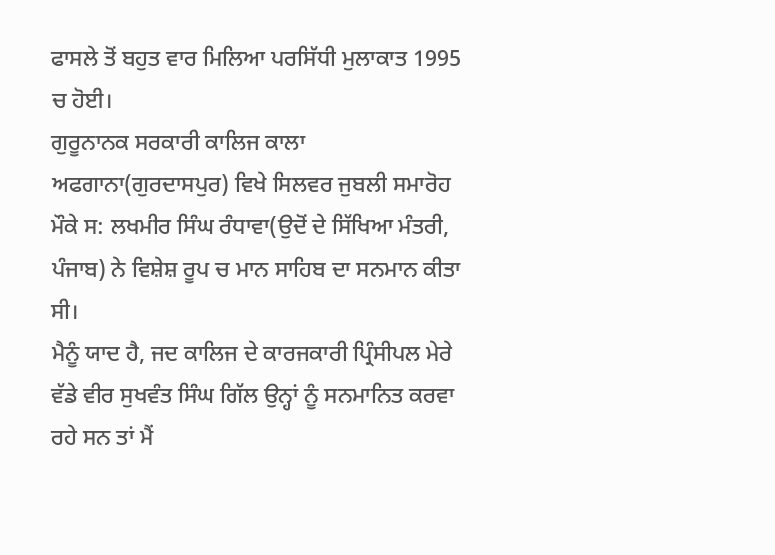ਫਾਸਲੇ ਤੋਂ ਬਹੁਤ ਵਾਰ ਮਿਲਿਆ ਪਰਸਿੱਧੀ ਮੁਲਾਕਾਤ 1995 ਚ ਹੋਈ।
ਗੁਰੂਨਾਨਕ ਸਰਕਾਰੀ ਕਾਲਿਜ ਕਾਲਾ ਅਫਗਾਨਾ(ਗੁਰਦਾਸਪੁਰ) ਵਿਖੇ ਸਿਲਵਰ ਜੁਬਲੀ ਸਮਾਰੋਹ ਮੌਕੇ ਸ: ਲਖਮੀਰ ਸਿੰਘ ਰੰਧਾਵਾ(ਉਦੋਂ ਦੇ ਸਿੱਖਿਆ ਮੰਤਰੀ, ਪੰਜਾਬ) ਨੇ ਵਿਸ਼ੇਸ਼ ਰੂਪ ਚ ਮਾਨ ਸਾਹਿਬ ਦਾ ਸਨਮਾਨ ਕੀਤਾ ਸੀ।
ਮੈਨੂੰ ਯਾਦ ਹੈ, ਜਦ ਕਾਲਿਜ ਦੇ ਕਾਰਜਕਾਰੀ ਪ੍ਰਿੰਸੀਪਲ ਮੇਰੇ ਵੱਡੇ ਵੀਰ ਸੁਖਵੰਤ ਸਿੰਘ ਗਿੱਲ ਉਨ੍ਹਾਂ ਨੂੰ ਸਨਮਾਨਿਤ ਕਰਵਾ ਰਹੇ ਸਨ ਤਾਂ ਮੈਂ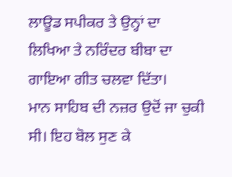ਲਾਊਡ ਸਪੀਕਰ ਤੇ ਉਨ੍ਹਾਂ ਦਾ ਲਿਖਿਆ ਤੇ ਨਰਿੰਦਰ ਬੀਬਾ ਦਾ ਗਾਇਆ ਗੀਤ ਚਲਵਾ ਦਿੱਤਾ।
ਮਾਨ ਸਾਹਿਬ ਦੀ ਨਜ਼ਰ ਉਦੋਂ ਜਾ ਚੁਕੀ ਸੀ। ਇਹ ਬੋਲ ਸੁਣ ਕੇ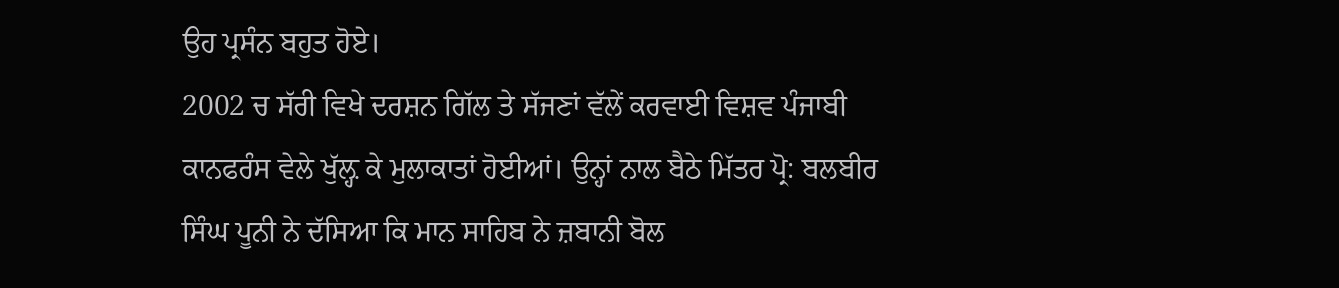ਉਹ ਪ੍ਰਸੰਨ ਬਹੁਤ ਹੋਏ।
2002 ਚ ਸੱਰੀ ਵਿਖੇ ਦਰਸ਼ਨ ਗਿੱਲ ਤੇ ਸੱਜਣਾਂ ਵੱਲੇਂ ਕਰਵਾਈ ਵਿਸ਼ਵ ਪੰਜਾਬੀ ਕਾਨਫਰੰਸ ਵੇਲੇ ਖੁੱਲ਼੍ਹ ਕੇ ਮੁਲਾਕਾਤਾਂ ਹੋਈਆਂ। ਉਨ੍ਹਾਂ ਨਾਲ ਬੈਠੇ ਮਿੱਤਰ ਪ੍ਰੋ: ਬਲਬੀਰ ਸਿੰਘ ਪੂਨੀ ਨੇ ਦੱਸਿਆ ਕਿ ਮਾਨ ਸਾਹਿਬ ਨੇ ਜ਼ਬਾਨੀ ਬੋਲ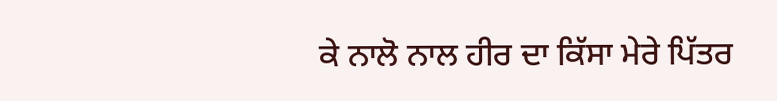ਕੇ ਨਾਲੋ ਨਾਲ ਹੀਰ ਦਾ ਕਿੱਸਾ ਮੇਰੇ ਪਿੱਤਰ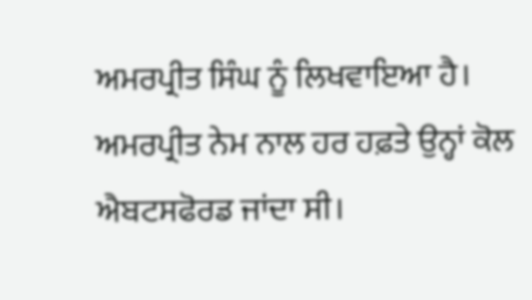ਅਮਰਪ੍ਰੀਤ ਸਿੰਘ ਨੂੰ ਲਿਖਵਾਇਆ ਹੈ।
ਅਮਰਪ੍ਰੀਤ ਨੇਮ ਨਾਲ ਹਰ ਹਫ਼ਤੇ ਉਨ੍ਹਾਂ ਕੋਲ ਐਬਟਸਫੋਰਡ ਜਾਂਦਾ ਸੀ।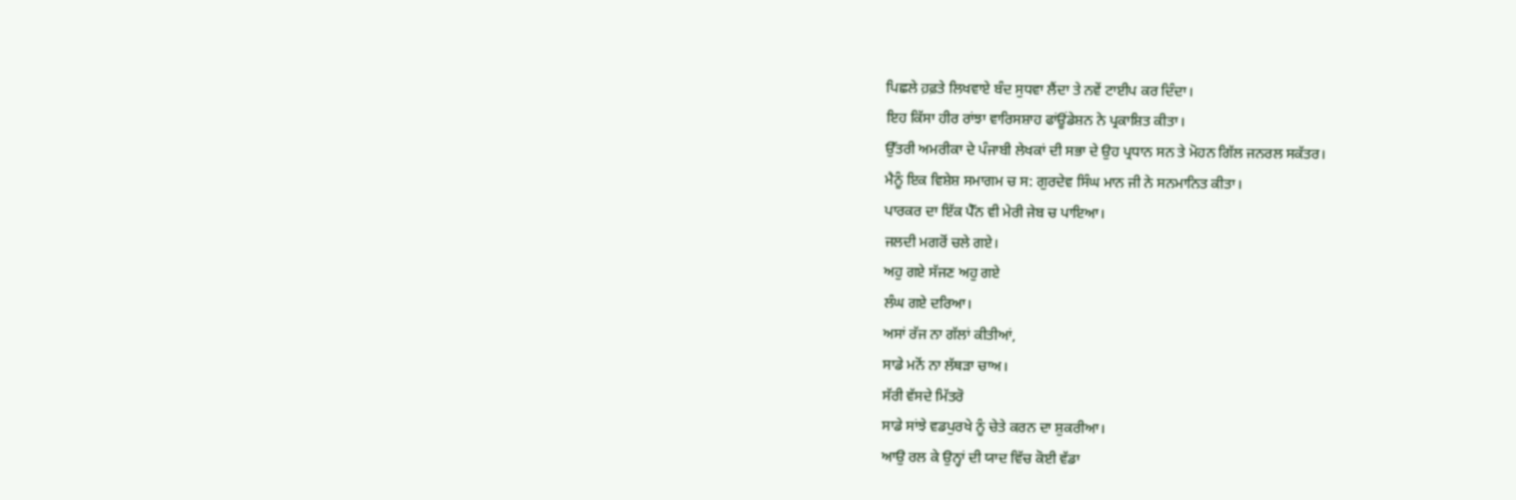ਪਿਛਲੇ ਹ਼ਫ਼ਤੇ ਲਿਖਵਾਏ ਬੰਦ ਸੁਧਵਾ ਲੈਂਦਾ ਤੇ ਨਵੇਂ ਟਾਈਪ ਕਰ ਦਿੰਦਾ।
ਇਹ ਕਿੱਸਾ ਹੀਰ ਰਾਂਝਾ ਵਾਰਿਸਸ਼ਾਹ ਫਾਂਊਂਡੇਸ਼ਨ ਨੇ ਪ੍ਰਕਾਸ਼ਿਤ ਕੀਤਾ।
ਉੱਤਰੀ ਅਮਰੀਕਾ ਦੇ ਪੰਜਾਬੀ ਲੇਖਕਾਂ ਦੀ ਸਭਾ ਦੇ ਉਹ ਪ੍ਰਧਾਨ ਸਨ ਤੇ ਮੋਹਨ ਗਿੱਲ ਜਨਰਲ ਸਕੱਤਰ।
ਮੈਨੂੰ ਇਕ ਵਿਸ਼ੇਸ਼ ਸਮਾਗਮ ਚ ਸ: ਗੁਰਦੇਵ ਸਿੰਘ ਮਾਨ ਜੀ ਨੇ ਸਨਮਾਨਿਤ ਕੀਤਾ।
ਪਾਰਕਰ ਦਾ ਇੱਕ ਪੈੱਨ ਵੀ ਮੇਰੀ ਜੇਬ ਚ ਪਾਇਆ।
ਜਲਦੀ ਮਗਰੋਂ ਚਲੇ ਗਏ।
ਅਹੁ ਗਏ ਸੱਜਣ ਅਹੁ ਗਏ
ਲੰਘ ਗਏ ਦਰਿਆ।
ਅਸਾਂ ਰੱਜ ਨਾ ਗੱਲਾਂ ਕੀਤੀਆਂ,
ਸਾਡੇ ਮਨੋਂ ਨਾ ਲੱਥੜਾ ਚਾਅ।
ਸੱਰੀ ਵੱਸਦੇ ਮਿੱਤਰੋ
ਸਾਡੇ ਸਾਂਝੇ ਵਡਪੁਰਖੇ ਨੂੰ ਚੇਤੇ ਕਰਨ ਦਾ ਸ਼ੁਕਰੀਆ।
ਆਉ ਰਲ ਕੇ ਉਨ੍ਹਾਂ ਦੀ ਯਾਦ ਵਿੱਚ ਕੋਈ ਵੱਡਾ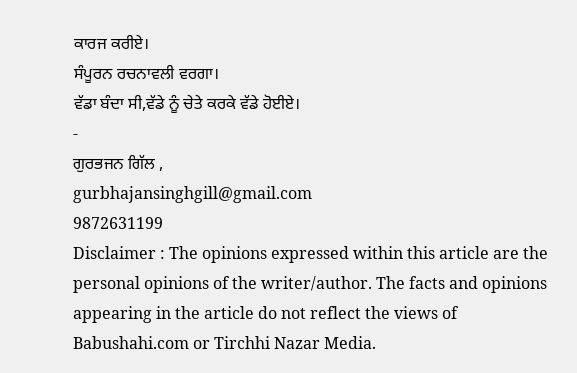ਕਾਰਜ ਕਰੀਏ।
ਸੰਪੂਰਨ ਰਚਨਾਵਲੀ ਵਰਗਾ।
ਵੱਡਾ ਬੰਦਾ ਸੀ,ਵੱਡੇ ਨੂੰ ਚੇਤੇ ਕਰਕੇ ਵੱਡੇ ਹੋਈਏ।
-
ਗੁਰਭਜਨ ਗਿੱਲ ,
gurbhajansinghgill@gmail.com
9872631199
Disclaimer : The opinions expressed within this article are the personal opinions of the writer/author. The facts and opinions appearing in the article do not reflect the views of Babushahi.com or Tirchhi Nazar Media.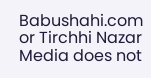Babushahi.com or Tirchhi Nazar Media does not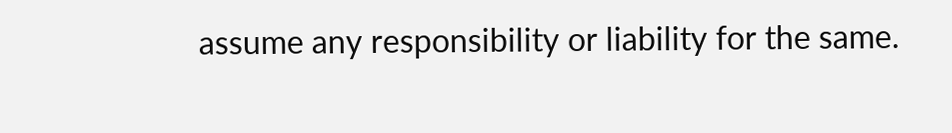assume any responsibility or liability for the same.